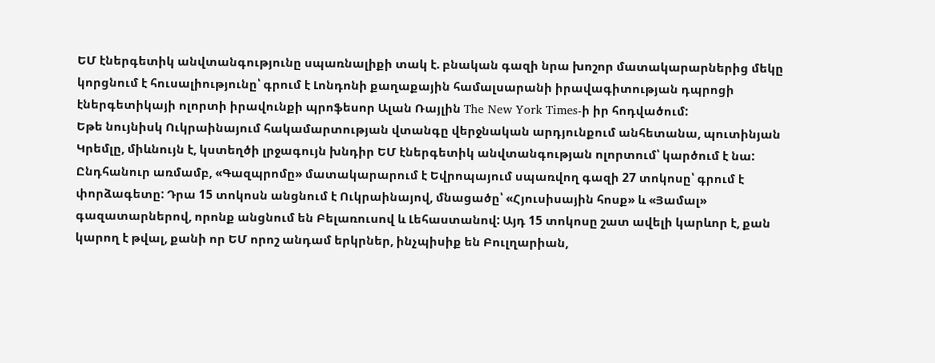ԵՄ էներգետիկ անվտանգությունը սպառնալիքի տակ է. բնական գազի նրա խոշոր մատակարարներից մեկը կորցնում է հուսալիությունը՝ գրում է Լոնդոնի քաղաքային համալսարանի իրավագիտության դպրոցի էներգետիկայի ոլորտի իրավունքի պրոֆեսոր Ալան Ռայլին The New York Times-ի իր հոդվածում:
Եթե նույնիսկ Ուկրաինայում հակամարտության վտանգը վերջնական արդյունքում անհետանա, պուտինյան Կրեմլը, միևնույն է, կստեղծի լրջագույն խնդիր ԵՄ էներգետիկ անվտանգության ոլորտում՝ կարծում է նա:
Ընդհանուր առմամբ, «Գազպրոմը» մատակարարում է Եվրոպայում սպառվող գազի 27 տոկոսը՝ գրում է փորձագետը: Դրա 15 տոկոսն անցնում է Ուկրաինայով, մնացածը՝ «Հյուսիսային հոսք» և «Յամալ» գազատարներով, որոնք անցնում են Բելառուսով և Լեհաստանով: Այդ 15 տոկոսը շատ ավելի կարևոր է, քան կարող է թվալ, քանի որ ԵՄ որոշ անդամ երկրներ, ինչպիսիք են Բուլղարիան,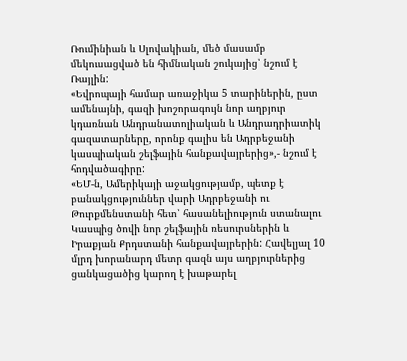Ռումինիան և Սլովակիան, մեծ մասամբ մեկուսացված են հիմնական շուկայից՝ նշում է Ռայլին:
«Եվրոպայի համար առաջիկա 5 տարիներին, ըստ ամենայնի, գազի խոշորագույն նոր աղբյուր կդառնան Անդրանատոլիական և Անդրադրիատիկ գազատարները, որոնք գալիս են Ադրբեջանի կասպիական շելֆային հանքավայրերից»,- նշում է հոդվածագիրը:
«ԵՄ-ն, Ամերիկայի աջակցությամբ, պետք է բանակցություններ վարի Ադրբեջանի ու Թուրքմենստանի հետ՝ հասանելիություն ստանալու Կասպից ծովի նոր շելֆային ռեսուրսներին և Իրաքյան Քրդստանի հանքավայրերին: Հավելյալ 10 մլրդ խորանարդ մետր գազն այս աղբյուրներից ցանկացածից կարող է խաթարել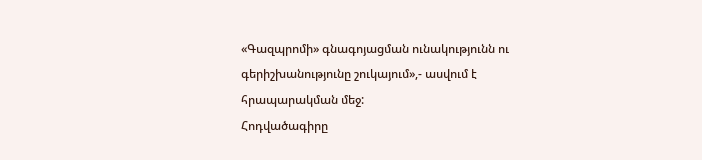«Գազպրոմի» գնագոյացման ունակությունն ու գերիշխանությունը շուկայում»,- ասվում է հրապարակման մեջ:
Հոդվածագիրը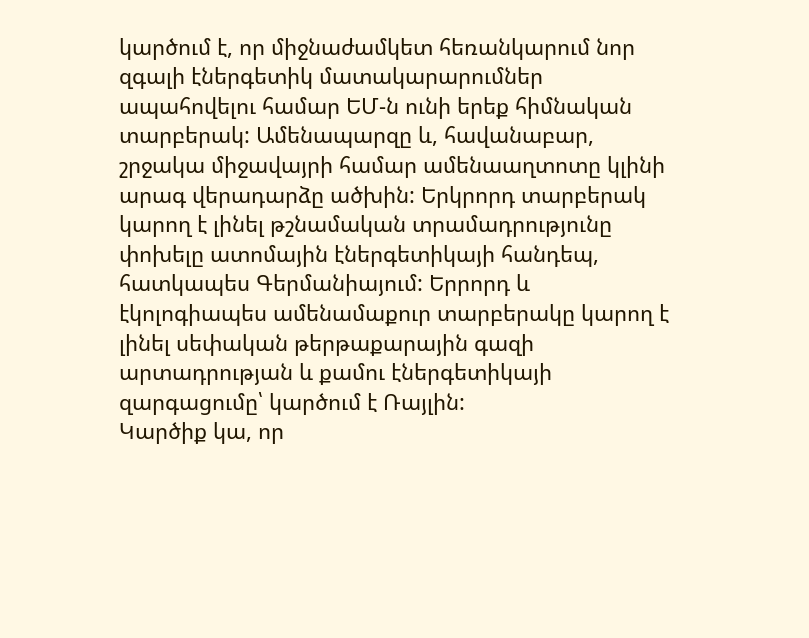կարծում է, որ միջնաժամկետ հեռանկարում նոր զգալի էներգետիկ մատակարարումներ ապահովելու համար ԵՄ-ն ունի երեք հիմնական տարբերակ: Ամենապարզը և, հավանաբար, շրջակա միջավայրի համար ամենաաղտոտը կլինի արագ վերադարձը ածխին: Երկրորդ տարբերակ կարող է լինել թշնամական տրամադրությունը փոխելը ատոմային էներգետիկայի հանդեպ, հատկապես Գերմանիայում: Երրորդ և էկոլոգիապես ամենամաքուր տարբերակը կարող է լինել սեփական թերթաքարային գազի արտադրության և քամու էներգետիկայի զարգացումը՝ կարծում է Ռայլին:
Կարծիք կա, որ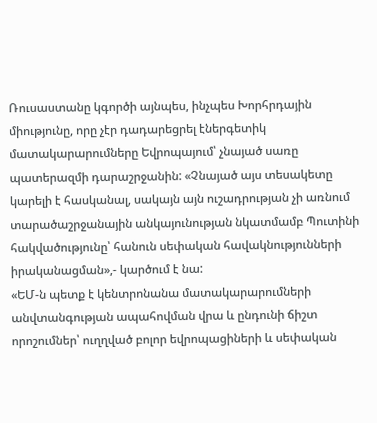Ռուսաստանը կգործի այնպես, ինչպես Խորհրդային միությունը, որը չէր դադարեցրել էներգետիկ մատակարարումները Եվրոպայում՝ չնայած սառը պատերազմի դարաշրջանին: «Չնայած այս տեսակետը կարելի է հասկանալ, սակայն այն ուշադրության չի առնում տարածաշրջանային անկայունության նկատմամբ Պուտինի հակվածությունը՝ հանուն սեփական հավակնությունների իրականացման»,- կարծում է նա:
«ԵՄ-ն պետք է կենտրոնանա մատակարարումների անվտանգության ապահովման վրա և ընդունի ճիշտ որոշումներ՝ ուղղված բոլոր եվրոպացիների և սեփական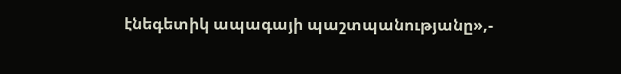էնեգետիկ ապագայի պաշտպանությանը»,-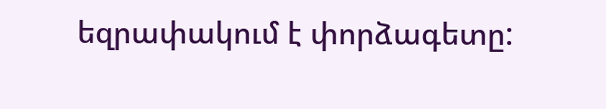եզրափակում է փորձագետը: